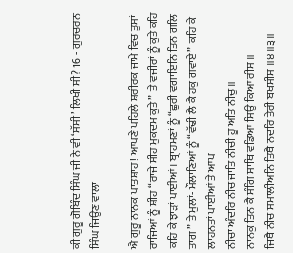ਕੀ ਗੁਰੂ ਗੋਬਿੰਦ ਸਿੰਘ ਜੀ ਨੇ ਵੀ ‘ਸੱਸੀ’ ਲਿਖੀ ਸੀ? 16 - ਗੁਰਚਰਨ ਸਿੰਘ ਜਿਉਣ ਵਾਲਾ

ਐ ਗੁਰੂ ਨਾਨਕ ਪਾਤਸ਼ਾਹ! ਆਪਣੇ ਪਹਿਲੇ ਸ਼ਰੀਰਕ ਜਾਮੇ ਵਿਚ ਤੁਸਾਂ ਰਾਜਿਆਂ ਨੂੰ ਸ਼ੀਹ “ਰਾਜੇ ਸੀਹ ਮੁਕਦਮ ਕੁਤੇ”  ਤੇ ਵਜੀਰਾਂ ਨੂੰ ਕੁਤੇ ਕਹਿ ਕਹਿ ਕੇ ਝਾੜਾਂ ਪਾਈਆਂ। ਬ੍ਰਾਹਮਣਾਂ ਨੂੰ “ਛੁਰੀ ਵਗਾਇਨਿ ਤਿਨ ਗਲਿ ਤਾਗ ” ਤੇ ਮੁਲਾਂ- ਮੌਲਾਣਿਆਂ ਨੂੰ “ਵੱਢੀ ਲੈ ਕੈ ਹਕੁ ਗਵਾਏ”  ਕਹਿ ਕੇ ਲਾਹਨਤਾਂ ਪਾਈਆਂ ਤੇ ਆਪ
ਨੀਚਾ ਅੰਦਰਿ ਨੀਚ ਜਾਤਿ ਨੀਚੀ ਹੂ ਅਤਿ ਨੀਚੁ ॥
ਨਾਨਕੁ ਤਿਨ ਕੈ ਸੰਗਿ ਸਾਥਿ ਵਡਿਆ ਸਿਉ ਕਿਆ ਰੀਸ ॥
ਜਿਥੈ ਨੀਚ ਸਮਾਲੀਅਨਿ ਤਿਥੈ ਨਦਰਿ ਤੇਰੀ ਬਖਸੀਸ ॥੪॥੩॥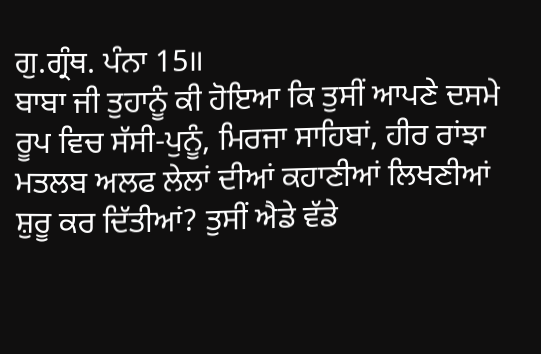ਗੁ.ਗ੍ਰੰਥ. ਪੰਨਾ 15॥
ਬਾਬਾ ਜੀ ਤੁਹਾਨੂੰ ਕੀ ਹੋਇਆ ਕਿ ਤੁਸੀਂ ਆਪਣੇ ਦਸਮੇ ਰੂਪ ਵਿਚ ਸੱਸੀ-ਪੁਨੂੰ, ਮਿਰਜਾ ਸਾਹਿਬਾਂ, ਹੀਰ ਰਾਂਝਾ ਮਤਲਬ ਅਲਫ ਲੇਲਾਂ ਦੀਆਂ ਕਹਾਣੀਆਂ ਲਿਖਣੀਆਂ ਸ਼ੁਰੂ ਕਰ ਦਿੱਤੀਆਂ? ਤੁਸੀਂ ਐਡੇ ਵੱਡੇ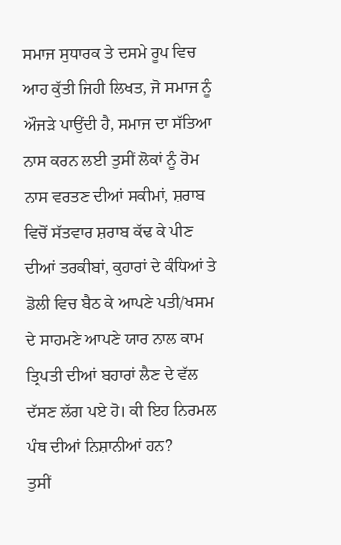ਸਮਾਜ ਸੁਧਾਰਕ ਤੇ ਦਸਮੇ ਰੂਪ ਵਿਚ ਆਹ ਕੁੱਤੀ ਜਿਹੀ ਲਿਖਤ, ਜੋ ਸਮਾਜ ਨੂੰ ਔਜੜੇ ਪਾਉਂਦੀ ਹੈ, ਸਮਾਜ ਦਾ ਸੱਤਿਆ ਨਾਸ ਕਰਨ ਲਈ ਤੁਸੀਂ ਲੋਕਾਂ ਨੂੰ ਰੋਮ ਨਾਸ ਵਰਤਣ ਦੀਆਂ ਸਕੀਮਾਂ, ਸ਼ਰਾਬ ਵਿਚੋਂ ਸੱਤਵਾਰ ਸ਼ਰਾਬ ਕੱਢ ਕੇ ਪੀਣ ਦੀਆਂ ਤਰਕੀਬਾਂ, ਕੁਹਾਰਾਂ ਦੇ ਕੰਧਿਆਂ ਤੇ ਡੋਲੀ ਵਿਚ ਬੈਠ ਕੇ ਆਪਣੇ ਪਤੀ/ਖਸਮ ਦੇ ਸਾਹਮਣੇ ਆਪਣੇ ਯਾਰ ਨਾਲ ਕਾਮ ਤ੍ਰਿਪਤੀ ਦੀਆਂ ਬਹਾਰਾਂ ਲੈਣ ਦੇ ਵੱਲ ਦੱਸਣ ਲੱਗ ਪਏ ਹੋ। ਕੀ ਇਹ ਨਿਰਮਲ ਪੰਥ ਦੀਆਂ ਨਿਸ਼ਾਨੀਆਂ ਹਨ?
ਤੁਸੀਂ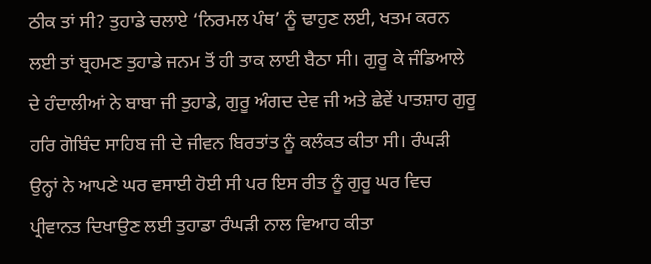ਠੀਕ ਤਾਂ ਸੀ? ਤੁਹਾਡੇ ਚਲਾਏ ‘ਨਿਰਮਲ ਪੰਥ’ ਨੂੰ ਢਾਹੁਣ ਲਈ, ਖਤਮ ਕਰਨ ਲਈ ਤਾਂ ਬ੍ਰਹਮਣ ਤੁਹਾਡੇ ਜਨਮ ਤੋਂ ਹੀ ਤਾਕ ਲਾਈ ਬੈਠਾ ਸੀ। ਗੁਰੂ ਕੇ ਜੰਡਿਆਲੇ ਦੇ ਹੰਦਾਲੀਆਂ ਨੇ ਬਾਬਾ ਜੀ ਤੁਹਾਡੇ, ਗੁਰੂ ਅੰਗਦ ਦੇਵ ਜੀ ਅਤੇ ਛੇਵੇਂ ਪਾਤਸ਼ਾਹ ਗੁਰੂ ਹਰਿ ਗੋਬਿੰਦ ਸਾਹਿਬ ਜੀ ਦੇ ਜੀਵਨ ਬਿਰਤਾਂਤ ਨੂੰ ਕਲੰਕਤ ਕੀਤਾ ਸੀ। ਰੰਘੜੀ ਉਨ੍ਹਾਂ ਨੇ ਆਪਣੇ ਘਰ ਵਸਾਈ ਹੋਈ ਸੀ ਪਰ ਇਸ ਰੀਤ ਨੂੰ ਗੁਰੂ ਘਰ ਵਿਚ ਪ੍ਰੀਵਾਨਤ ਦਿਖਾਉਣ ਲਈ ਤੁਹਾਡਾ ਰੰਘੜੀ ਨਾਲ ਵਿਆਹ ਕੀਤਾ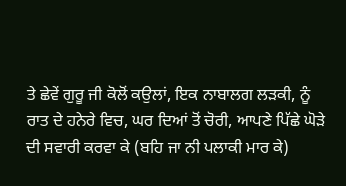ਤੇ ਛੇਵੇਂ ਗੁਰੂ ਜੀ ਕੋਲੋਂ ਕਉਲਾਂ, ਇਕ ਨਾਬਾਲਗ ਲੜਕੀ, ਨੂੰ ਰਾਤ ਦੇ ਹਨੇਰੇ ਵਿਚ, ਘਰ ਦਿਆਂ ਤੋਂ ਚੋਰੀ, ਆਪਣੇ ਪਿੱਛੇ ਘੋੜੇ ਦੀ ਸਵਾਰੀ ਕਰਵਾ ਕੇ (ਬਹਿ ਜਾ ਨੀ ਪਲਾਕੀ ਮਾਰ ਕੇ)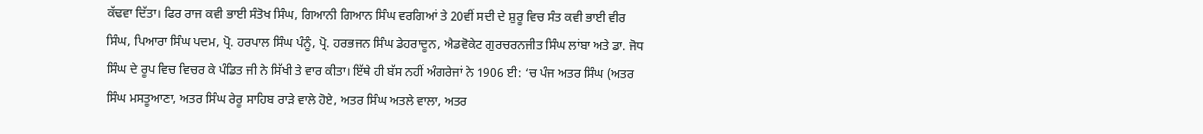ਕੱਢਵਾ ਦਿੱਤਾ। ਫਿਰ ਰਾਜ ਕਵੀ ਭਾਈ ਸੰਤੋਖ ਸਿੰਘ, ਗਿਆਨੀ ਗਿਆਨ ਸਿੰਘ ਵਰਗਿਆਂ ਤੇ 20ਵੀਂ ਸਦੀ ਦੇ ਸ਼ੁਰੂ ਵਿਚ ਸੰਤ ਕਵੀ ਭਾਈ ਵੀਰ ਸਿੰਘ, ਪਿਆਰਾ ਸਿੰਘ ਪਦਮ, ਪ੍ਰੋ. ਹਰਪਾਲ ਸਿੰਘ ਪੰਨੂੰ, ਪ੍ਰੋ. ਹਰਭਜਨ ਸਿੰਘ ਡੇਹਰਾਦੂਨ, ਐਡਵੋਕੇਟ ਗੁਰਚਰਨਜੀਤ ਸਿੰਘ ਲਾਂਬਾ ਅਤੇ ਡਾ. ਜੋਧ ਸਿੰਘ ਦੇ ਰੂਪ ਵਿਚ ਵਿਚਰ ਕੇ ਪੰਡਿਤ ਜੀ ਨੇ ਸਿੱਖੀ ਤੇ ਵਾਰ ਕੀਤਾ। ਇੱਥੇ ਹੀ ਬੱਸ ਨਹੀਂ ਅੰਗਰੇਜਾਂ ਨੇ 1906 ਈ: ‘ਚ ਪੰਜ ਅਤਰ ਸਿੰਘ (ਅਤਰ ਸਿੰਘ ਮਸਤੂਆਣਾ, ਅਤਰ ਸਿੰਘ ਰੇਰੂ ਸਾਹਿਬ ਰਾੜੇ ਵਾਲੇ ਹੋਏ, ਅਤਰ ਸਿੰਘ ਅਤਲੇ ਵਾਲਾ, ਅਤਰ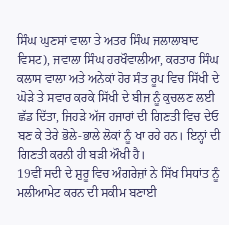ਸਿੰਘ ਘੁਣਸਾਂ ਵਾਲਾ ਤੇ ਅਤਰ ਸਿੰਘ ਜਲਾਲਾਬਾਦ ਵਿਸਟ), ਜਵਾਲਾ ਸਿੰਘ ਹਰਖੌਵਾਲੀਆ, ਕਰਤਾਰ ਸਿੰਘ ਕਲਾਸ ਵਾਲਾ ਅਤੇ ਅਨੇਕਾਂ ਹੋਰ ਸੰਤ ਰੂਪ ਵਿਚ ਸਿੱਖੀ ਦੇ ਘੋੜੇ ਤੇ ਸਵਾਰ ਕਰਕੇ ਸਿੱਖੀ ਦੇ ਬੀਜ ਨੂੰ ਕੁਚਲਣ ਲਈ ਛੱਡ ਦਿੱਤਾ, ਜਿਹੜੇ ਅੱਜ ਹਜਾਰਾਂ ਦੀ ਗਿਣਤੀ ਵਿਚ ਦੇਓ ਬਣ ਕੇ ਤੇਰੇ ਭੋਲੇ-ਭਾਲੇ ਲੋਕਾਂ ਨੂੰ ਖਾ ਰਹੇ ਹਨ। ਇਨ੍ਹਾਂ ਦੀ ਗਿਣਤੀ ਕਰਨੀ ਹੀ ਬੜੀ ਔਖੀ ਹੈ।
19ਵੀਂ ਸਦੀ ਦੇ ਸ਼ੁਰੂ ਵਿਚ ਅੰਗਰੇਜ਼ਾਂ ਨੇ ਸਿੱਖ ਸਿਧਾਂਤ ਨੂੰ ਮਲੀਆਮੇਟ ਕਰਨ ਦੀ ਸਕੀਮ ਬਣਾਈ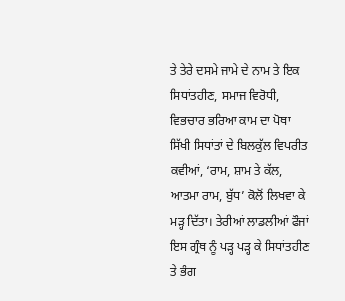ਤੇ ਤੇਰੇ ਦਸਮੇ ਜਾਮੇ ਦੇ ਨਾਮ ਤੇ ਇਕ ਸਿਧਾਂਤਹੀਣ, ਸਮਾਜ ਵਿਰੋਧੀ, ਵਿਭਚਾਰ ਭਰਿਆ ਕਾਮ ਦਾ ਪੋਥਾ ਸਿੱਖੀ ਸਿਧਾਂਤਾਂ ਦੇ ਬਿਲਕੁੱਲ ਵਿਪਰੀਤ ਕਵੀਆਂ, ‘ਰਾਮ, ਸ਼ਾਮ ਤੇ ਕੱਲ, ਆਤਮਾ ਰਾਮ, ਬੁੱਧ’ ਕੋਲੋਂ ਲਿਖਵਾ ਕੇ ਮੜ੍ਹ ਦਿੱਤਾ। ਤੇਰੀਆਂ ਲਾਡਲੀਆਂ ਫੌਜਾਂ ਇਸ ਗ੍ਰੰਥ ਨੂੰ ਪੜ੍ਹ ਪੜ੍ਹ ਕੇ ਸਿਧਾਂਤਹੀਣ ਤੇ ਭੰਗ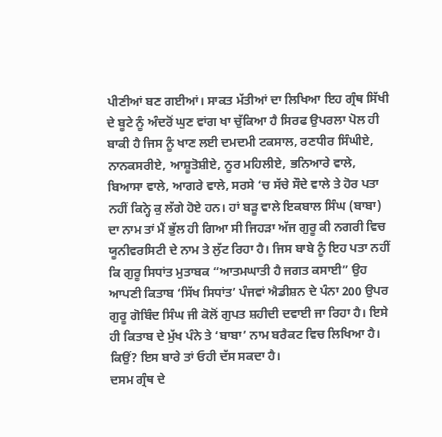ਪੀਣੀਆਂ ਬਣ ਗਈਆਂ। ਸਾਕਤ ਮੱਤੀਆਂ ਦਾ ਲਿਖਿਆ ਇਹ ਗ੍ਰੰਥ ਸਿੱਖੀ ਦੇ ਬੂਟੇ ਨੂੰ ਅੰਦਰੋਂ ਘੁਣ ਵਾਂਗ ਖਾ ਚੁੱਕਿਆ ਹੈ ਸਿਰਫ ਉਪਰਲਾ ਪੋਲ ਹੀ ਬਾਕੀ ਹੈ ਜਿਸ ਨੂੰ ਖਾਣ ਲਈ ਦਮਦਮੀ ਟਕਸਾਲ, ਰਣਧੀਰ ਸਿੰਘੀਏ, ਨਾਨਕਸਰੀਏ, ਆਸ਼ੂਤੋਸ਼ੀਏ, ਨੂਰ ਮਹਿਲੀਏ, ਭਨਿਆਰੇ ਵਾਲੇ, ਬਿਆਸਾ ਵਾਲੇ, ਆਗਰੇ ਵਾਲੇ, ਸਰਸੇ ‘ਚ ਸੱਚੇ ਸੌਦੇ ਵਾਲੇ ਤੇ ਹੋਰ ਪਤਾ ਨਹੀਂ ਕਿਨ੍ਹੇ ਕੁ ਲੱਗੇ ਹੋਏ ਹਨ। ਹਾਂ ਬੜੂ ਵਾਲੇ ਇਕਬਾਲ ਸਿੰਘ (ਬਾਬਾ) ਦਾ ਨਾਮ ਤਾਂ ਮੈਂ ਭੁੱਲ ਹੀ ਗਿਆ ਸੀ ਜਿਹੜਾ ਅੱਜ ਗੁਰੂ ਕੀ ਨਗਰੀ ਵਿਚ ਯੂਨੀਵਰਸਿਟੀ ਦੇ ਨਾਮ ਤੇ ਲੁੱਟ ਰਿਹਾ ਹੈ। ਜਿਸ ਬਾਬੇ ਨੂੰ ਇਹ ਪਤਾ ਨਹੀਂ ਕਿ ਗੁਰੂ ਸਿਧਾਂਤ ਮੁਤਾਬਕ “ਆਤਮਘਾਤੀ ਹੈ ਜਗਤ ਕਸਾਈ” ਉਹ ਆਪਣੀ ਕਿਤਾਬ ‘ਸਿੱਖ ਸਿਧਾਂਤ’ ਪੰਜਵਾਂ ਐਡੀਸ਼ਨ ਦੇ ਪੰਨਾ 200 ਉਪਰ ਗੁਰੂ ਗੋਬਿੰਦ ਸਿੰਘ ਜੀ ਕੋਲੋਂ ਗੁਪਤ ਸ਼ਹੀਦੀ ਦਵਾਈ ਜਾ ਰਿਹਾ ਹੈ। ਇਸੇ ਹੀ ਕਿਤਾਬ ਦੇ ਮੁੱਖ ਪੰਨੇ ਤੇ ‘ਬਾਬਾ’ ਨਾਮ ਬਰੈਕਟ ਵਿਚ ਲਿਖਿਆ ਹੈ। ਕਿਉਂ? ਇਸ ਬਾਰੇ ਤਾਂ ਓਹੀ ਦੱਸ ਸਕਦਾ ਹੈ।
ਦਸਮ ਗ੍ਰੰਥ ਦੇ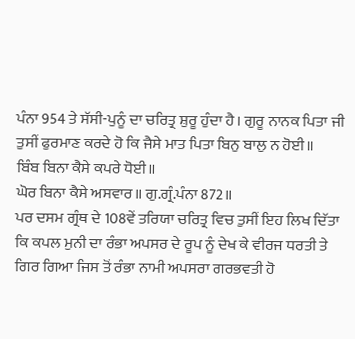ਪੰਨਾ 954 ਤੇ ਸੱਸੀ-ਪੁਨੂੰ ਦਾ ਚਰਿਤ੍ਰ ਸ਼ੁਰੂ ਹੁੰਦਾ ਹੈ। ਗੁਰੂ ਨਾਨਕ ਪਿਤਾ ਜੀ ਤੁਸੀਂ ਫੁਰਮਾਣ ਕਰਦੇ ਹੋ ਕਿ ਜੈਸੇ ਮਾਤ ਪਿਤਾ ਬਿਨੁ ਬਾਲੁ ਨ ਹੋਈ॥
ਬਿੰਬ ਬਿਨਾ ਕੈਸੇ ਕਪਰੇ ਧੋਈ॥
ਘੋਰ ਬਿਨਾ ਕੈਸੇ ਅਸਵਾਰ॥ ਗੁ.ਗ੍ਰੰ.ਪੰਨਾ 872॥
ਪਰ ਦਸਮ ਗ੍ਰੰਥ ਦੇ 108ਵੇਂ ਤਰਿਯਾ ਚਰਿਤ੍ਰ ਵਿਚ ਤੁਸੀਂ ਇਹ ਲਿਖ ਦਿੱਤਾ ਕਿ ਕਪਲ ਮੁਨੀ ਦਾ ਰੰਭਾ ਅਪਸਰ ਦੇ ਰੂਪ ਨੂੰ ਦੇਖ ਕੇ ਵੀਰਜ ਧਰਤੀ ਤੇ ਗਿਰ ਗਿਆ ਜਿਸ ਤੋਂ ਰੰਭਾ ਨਾਮੀ ਅਪਸਰਾ ਗਰਭਵਤੀ ਹੋ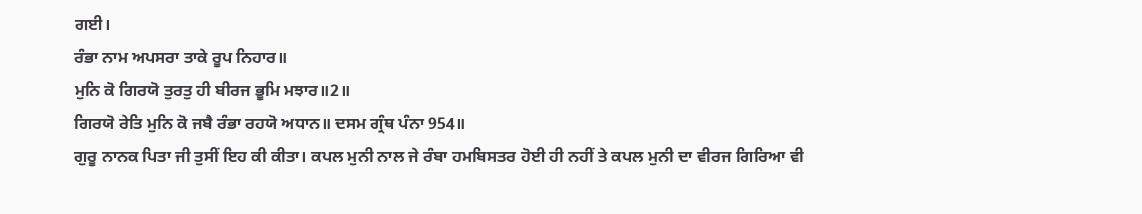ਗਈ।
ਰੰਭਾ ਨਾਮ ਅਪਸਰਾ ਤਾਕੇ ਰੂਪ ਨਿਹਾਰ॥
ਮੁਨਿ ਕੋ ਗਿਰਯੋ ਤੁਰਤੁ ਹੀ ਬੀਰਜ ਭੂਮਿ ਮਝਾਰ॥2॥
ਗਿਰਯੋ ਰੇਤਿ ਮੁਨਿ ਕੋ ਜਬੈ ਰੰਭਾ ਰਹਯੋ ਅਧਾਨ॥ ਦਸਮ ਗ੍ਰੰਥ ਪੰਨਾ 954॥
ਗੁਰੂ ਨਾਨਕ ਪਿਤਾ ਜੀ ਤੁਸੀਂ ਇਹ ਕੀ ਕੀਤਾ। ਕਪਲ ਮੁਨੀ ਨਾਲ ਜੇ ਰੰਬਾ ਹਮਬਿਸਤਰ ਹੋਈ ਹੀ ਨਹੀਂ ਤੇ ਕਪਲ ਮੁਨੀ ਦਾ ਵੀਰਜ ਗਿਰਿਆ ਵੀ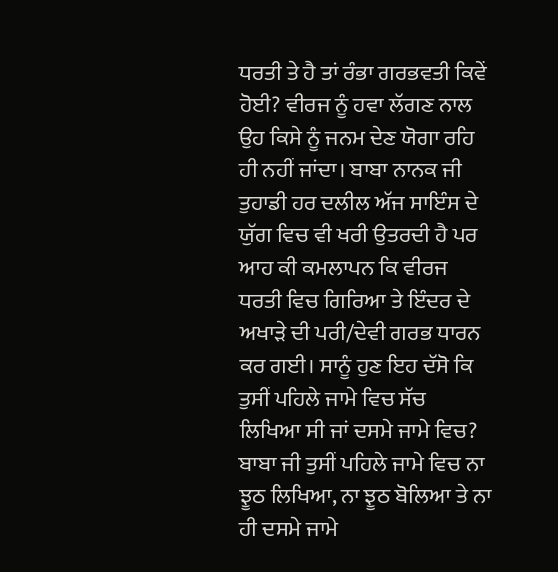ਧਰਤੀ ਤੇ ਹੈ ਤਾਂ ਰੰਭਾ ਗਰਭਵਤੀ ਕਿਵੇਂ ਹੋਈ? ਵੀਰਜ ਨੂੰ ਹਵਾ ਲੱਗਣ ਨਾਲ ਉਹ ਕਿਸੇ ਨੂੰ ਜਨਮ ਦੇਣ ਯੋਗਾ ਰਹਿ ਹੀ ਨਹੀਂ ਜਾਂਦਾ। ਬਾਬਾ ਨਾਨਕ ਜੀ ਤੁਹਾਡੀ ਹਰ ਦਲੀਲ ਅੱਜ ਸਾਇੰਸ ਦੇ ਯੁੱਗ ਵਿਚ ਵੀ ਖਰੀ ਉਤਰਦੀ ਹੈ ਪਰ ਆਹ ਕੀ ਕਮਲਾਪਨ ਕਿ ਵੀਰਜ ਧਰਤੀ ਵਿਚ ਗਿਰਿਆ ਤੇ ਇੰਦਰ ਦੇ ਅਖਾੜੇ ਦੀ ਪਰੀ/ਦੇਵੀ ਗਰਭ ਧਾਰਨ ਕਰ ਗਈ। ਸਾਨੂੰ ਹੁਣ ਇਹ ਦੱਸੋ ਕਿ ਤੁਸੀਂ ਪਹਿਲੇ ਜਾਮੇ ਵਿਚ ਸੱਚ ਲਿਖਿਆ ਸੀ ਜਾਂ ਦਸਮੇ ਜਾਮੇ ਵਿਚ? ਬਾਬਾ ਜੀ ਤੁਸੀਂ ਪਹਿਲੇ ਜਾਮੇ ਵਿਚ ਨਾ ਝੂਠ ਲਿਖਿਆ, ਨਾ ਝੂਠ ਬੋਲਿਆ ਤੇ ਨਾ ਹੀ ਦਸਮੇ ਜਾਮੇ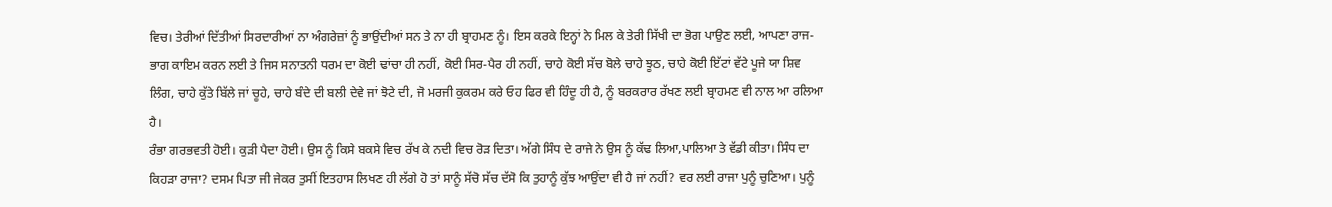ਵਿਚ। ਤੇਰੀਆਂ ਦਿੱਤੀਆਂ ਸਿਰਦਾਰੀਆਂ ਨਾ ਅੰਗਰੇਜ਼ਾਂ ਨੂੰ ਭਾਉਂਦੀਆਂ ਸਨ ਤੇ ਨਾ ਹੀ ਬ੍ਰਾਹਮਣ ਨੂੰ। ਇਸ ਕਰਕੇ ਇਨ੍ਹਾਂ ਨੇ ਮਿਲ ਕੇ ਤੇਰੀ ਸਿੱਖੀ ਦਾ ਭੋਗ ਪਾਉਣ ਲਈ, ਆਪਣਾ ਰਾਜ-ਭਾਗ ਕਾਇਮ ਕਰਨ ਲਈ ਤੇ ਜਿਸ ਸਨਾਤਨੀ ਧਰਮ ਦਾ ਕੋਈ ਢਾਂਚਾ ਹੀ ਨਹੀਂ, ਕੋਈ ਸਿਰ-ਪੈਰ ਹੀ ਨਹੀਂ, ਚਾਹੇ ਕੋਈ ਸੱਚ ਬੋਲੇ ਚਾਹੇ ਝੂਠ, ਚਾਹੇ ਕੋਈ ਇੱਟਾਂ ਵੱਟੇ ਪੂਜੇ ਯਾ ਸ਼ਿਵ ਲਿੰਗ, ਚਾਹੇ ਕੁੱਤੇ ਬਿੱਲੇ ਜਾਂ ਚੂਹੇ, ਚਾਹੇ ਬੰਦੇ ਦੀ ਬਲੀ ਦੇਵੇ ਜਾਂ ਝੋਟੇ ਦੀ, ਜੋ ਮਰਜੀ ਕੁਕਰਮ ਕਰੇ ਓਹ ਫਿਰ ਵੀ ਹਿੰਦੂ ਹੀ ਹੈ, ਨੂੰ ਬਰਕਰਾਰ ਰੱਖਣ ਲਈ ਬ੍ਰਾਹਮਣ ਵੀ ਨਾਲ ਆ ਰਲਿਆ ਹੈ।
ਰੰਭਾ ਗਰਭਵਤੀ ਹੋਈ। ਕੁੜੀ ਪੈਦਾ ਹੋਈ। ਉਸ ਨੂੰ ਕਿਸੇ ਬਕਸੇ ਵਿਚ ਰੱਖ ਕੇ ਨਦੀ ਵਿਚ ਰੋੜ ਦਿਤਾ। ਅੱਗੇ ਸਿੰਧ ਦੇ ਰਾਜੇ ਨੇ ਉਸ ਨੂੰ ਕੱਢ ਲਿਆ,ਪਾਲਿਆ ਤੇ ਵੱਡੀ ਕੀਤਾ। ਸਿੰਧ ਦਾ ਕਿਹੜਾ ਰਾਜਾ? ਦਸਮ ਪਿਤਾ ਜੀ ਜੇਕਰ ਤੁਸੀਂ ਇਤਹਾਸ ਲਿਖਣ ਹੀ ਲੱਗੇ ਹੋ ਤਾਂ ਸਾਨੂੰ ਸੱਚੋ ਸੱਚ ਦੱਸੋ ਕਿ ਤੁਹਾਨੂੰ ਕੁੱਝ ਆਉਂਦਾ ਵੀ ਹੈ ਜਾਂ ਨਹੀਂ? ਵਰ ਲਈ ਰਾਜਾ ਪੁਨੂੰ ਚੁਣਿਆ। ਪੁਨੂੰ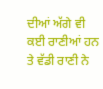ਦੀਆਂ ਅੱਗੇ ਵੀ ਕਈ ਰਾਣੀਆਂ ਹਨ ਤੇ ਵੱਡੀ ਰਾਣੀ ਨੇ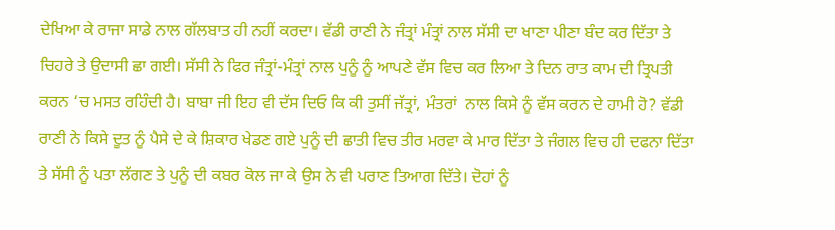ਦੇਖਿਆ ਕੇ ਰਾਜਾ ਸਾਡੇ ਨਾਲ ਗੱਲਬਾਤ ਹੀ ਨਹੀਂ ਕਰਦਾ। ਵੱਡੀ ਰਾਣੀ ਨੇ ਜੰਤ੍ਰਾਂ ਮੰਤ੍ਰਾਂ ਨਾਲ ਸੱਸੀ ਦਾ ਖਾਣਾ ਪੀਣਾ ਬੰਦ ਕਰ ਦਿੱਤਾ ਤੇ ਚਿਹਰੇ ਤੇ ਉਦਾਸੀ ਛਾ ਗਈ। ਸੱਸੀ ਨੇ ਫਿਰ ਜੰਤ੍ਰਾਂ-ਮੰਤ੍ਰਾਂ ਨਾਲ ਪੁਨੂੰ ਨੂੰ ਆਪਣੇ ਵੱਸ ਵਿਚ ਕਰ ਲਿਆ ਤੇ ਦਿਨ ਰਾਤ ਕਾਮ ਦੀ ਤ੍ਰਿਪਤੀ ਕਰਨ ‘ਚ ਮਸਤ ਰਹਿੰਦੀ ਹੈ। ਬਾਬਾ ਜੀ ਇਹ ਵੀ ਦੱਸ ਦਿਓ ਕਿ ਕੀ ਤੁਸੀਂ ਜੱਤ੍ਰਾਂ, ਮੰਤਰਾਂ  ਨਾਲ ਕਿਸੇ ਨੂੰ ਵੱਸ ਕਰਨ ਦੇ ਹਾਮੀ ਹੋ? ਵੱਡੀ ਰਾਣੀ ਨੇ ਕਿਸੇ ਦੂਤ ਨੂੰ ਪੈਸੇ ਦੇ ਕੇ ਸ਼ਿਕਾਰ ਖੇਡਣ ਗਏ ਪੁਨੂੰ ਦੀ ਛਾਤੀ ਵਿਚ ਤੀਰ ਮਰਵਾ ਕੇ ਮਾਰ ਦਿੱਤਾ ਤੇ ਜੰਗਲ ਵਿਚ ਹੀ ਦਫਨਾ ਦਿੱਤਾ ਤੇ ਸੱਸੀ ਨੂੰ ਪਤਾ ਲੱਗਣ ਤੇ ਪੁਨੂੰ ਦੀ ਕਬਰ ਕੋਲ ਜਾ ਕੇ ਉਸ ਨੇ ਵੀ ਪਰਾਣ ਤਿਆਗ ਦਿੱਤੇ। ਦੋਹਾਂ ਨੂੰ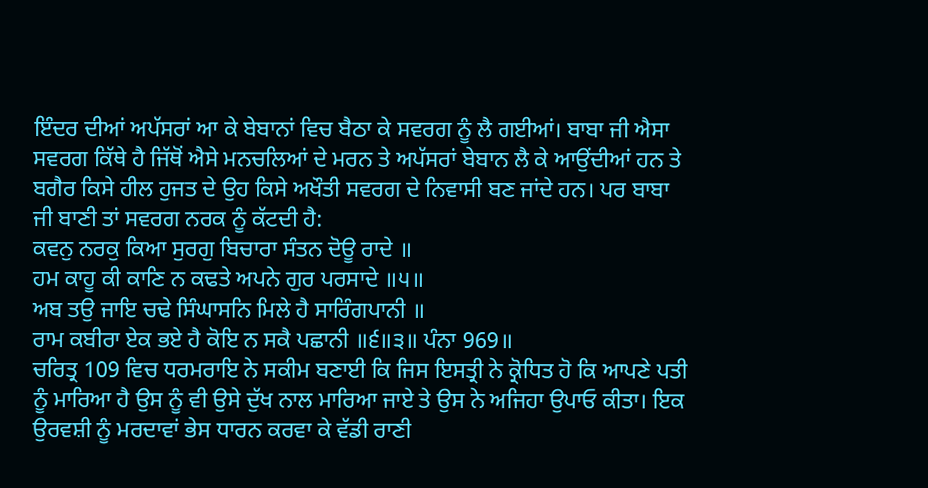ਇੰਦਰ ਦੀਆਂ ਅਪੱਸਰਾਂ ਆ ਕੇ ਬੇਬਾਨਾਂ ਵਿਚ ਬੈਠਾ ਕੇ ਸਵਰਗ ਨੂੰ ਲੈ ਗਈਆਂ। ਬਾਬਾ ਜੀ ਐਸਾ ਸਵਰਗ ਕਿੱਥੇ ਹੈ ਜਿੱਥੋਂ ਐਸੇ ਮਨਚਲਿਆਂ ਦੇ ਮਰਨ ਤੇ ਅਪੱਸਰਾਂ ਬੇਬਾਨ ਲੈ ਕੇ ਆਉਂਦੀਆਂ ਹਨ ਤੇ ਬਗੈਰ ਕਿਸੇ ਹੀਲ ਹੁਜਤ ਦੇ ਉਹ ਕਿਸੇ ਅਖੌਤੀ ਸਵਰਗ ਦੇ ਨਿਵਾਸੀ ਬਣ ਜਾਂਦੇ ਹਨ। ਪਰ ਬਾਬਾ ਜੀ ਬਾਣੀ ਤਾਂ ਸਵਰਗ ਨਰਕ ਨੂੰ ਕੱਟਦੀ ਹੈ:
ਕਵਨੁ ਨਰਕੁ ਕਿਆ ਸੁਰਗੁ ਬਿਚਾਰਾ ਸੰਤਨ ਦੋਊ ਰਾਦੇ ॥
ਹਮ ਕਾਹੂ ਕੀ ਕਾਣਿ ਨ ਕਢਤੇ ਅਪਨੇ ਗੁਰ ਪਰਸਾਦੇ ॥੫॥
ਅਬ ਤਉ ਜਾਇ ਚਢੇ ਸਿੰਘਾਸਨਿ ਮਿਲੇ ਹੈ ਸਾਰਿੰਗਪਾਨੀ ॥
ਰਾਮ ਕਬੀਰਾ ਏਕ ਭਏ ਹੈ ਕੋਇ ਨ ਸਕੈ ਪਛਾਨੀ ॥੬॥੩॥ ਪੰਨਾ 969॥
ਚਰਿਤ੍ਰ 109 ਵਿਚ ਧਰਮਰਾਇ ਨੇ ਸਕੀਮ ਬਣਾਈ ਕਿ ਜਿਸ ਇਸਤ੍ਰੀ ਨੇ ਕ੍ਰੋਧਿਤ ਹੋ ਕਿ ਆਪਣੇ ਪਤੀ ਨੂੰ ਮਾਰਿਆ ਹੈ ਉਸ ਨੂੰ ਵੀ ਉਸੇ ਦੁੱਖ ਨਾਲ ਮਾਰਿਆ ਜਾਏ ਤੇ ਉਸ ਨੇ ਅਜਿਹਾ ਉਪਾਓ ਕੀਤਾ। ਇਕ ਉਰਵਸ਼ੀ ਨੂੰ ਮਰਦਾਵਾਂ ਭੇਸ ਧਾਰਨ ਕਰਵਾ ਕੇ ਵੱਡੀ ਰਾਣੀ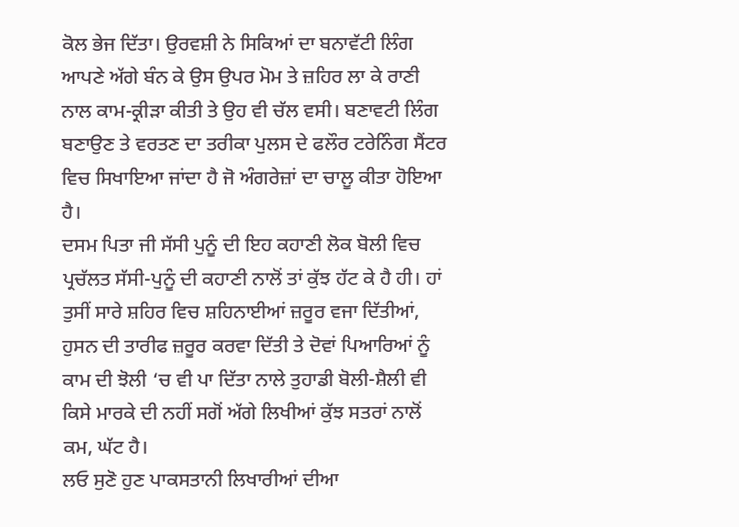ਕੋਲ ਭੇਜ ਦਿੱਤਾ। ਉਰਵਸ਼ੀ ਨੇ ਸਿਕਿਆਂ ਦਾ ਬਨਾਵੱਟੀ ਲਿੰਗ ਆਪਣੇ ਅੱਗੇ ਬੰਨ ਕੇ ਉਸ ਉਪਰ ਮੋਮ ਤੇ ਜ਼ਹਿਰ ਲਾ ਕੇ ਰਾਣੀ ਨਾਲ ਕਾਮ-ਕ੍ਰੀੜਾ ਕੀਤੀ ਤੇ ਉਹ ਵੀ ਚੱਲ ਵਸੀ। ਬਣਾਵਟੀ ਲਿੰਗ ਬਣਾਉਣ ਤੇ ਵਰਤਣ ਦਾ ਤਰੀਕਾ ਪੁਲਸ ਦੇ ਫਲੌਰ ਟਰੇਨਿੰਗ ਸੈਂਟਰ ਵਿਚ ਸਿਖਾਇਆ ਜਾਂਦਾ ਹੈ ਜੋ ਅੰਗਰੇਜ਼ਾਂ ਦਾ ਚਾਲੂ ਕੀਤਾ ਹੋਇਆ ਹੈ।
ਦਸਮ ਪਿਤਾ ਜੀ ਸੱਸੀ ਪੁਨੂੰ ਦੀ ਇਹ ਕਹਾਣੀ ਲੋਕ ਬੋਲੀ ਵਿਚ ਪ੍ਰਚੱਲਤ ਸੱਸੀ-ਪੁਨੂੰ ਦੀ ਕਹਾਣੀ ਨਾਲੋਂ ਤਾਂ ਕੁੱਝ ਹੱਟ ਕੇ ਹੈ ਹੀ। ਹਾਂ ਤੁਸੀਂ ਸਾਰੇ ਸ਼ਹਿਰ ਵਿਚ ਸ਼ਹਿਨਾਈਆਂ ਜ਼ਰੂਰ ਵਜਾ ਦਿੱਤੀਆਂ, ਹੁਸਨ ਦੀ ਤਾਰੀਫ ਜ਼ਰੂਰ ਕਰਵਾ ਦਿੱਤੀ ਤੇ ਦੋਵਾਂ ਪਿਆਰਿਆਂ ਨੂੰ ਕਾਮ ਦੀ ਝੋਲੀ ‘ਚ ਵੀ ਪਾ ਦਿੱਤਾ ਨਾਲੇ ਤੁਹਾਡੀ ਬੋਲੀ-ਸ਼ੈਲੀ ਵੀ ਕਿਸੇ ਮਾਰਕੇ ਦੀ ਨਹੀਂ ਸਗੋਂ ਅੱਗੇ ਲਿਖੀਆਂ ਕੁੱਝ ਸਤਰਾਂ ਨਾਲੋਂ ਕਮ, ਘੱਟ ਹੈ।
ਲਓ ਸੁਣੋ ਹੁਣ ਪਾਕਸਤਾਨੀ ਲਿਖਾਰੀਆਂ ਦੀਆ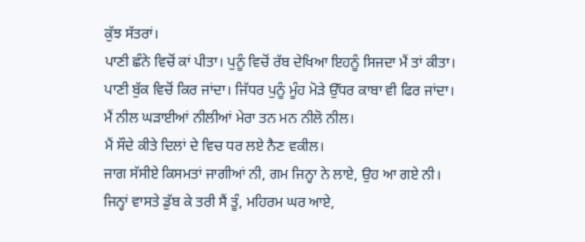ਕੁੱਝ ਸੱਤਰਾਂ।
ਪਾਣੀ ਛੰਨੇ ਵਿਚੋਂ ਕਾਂ ਪੀਤਾ। ਪੁਨੂੰ ਵਿਚੋਂ ਰੱਬ ਦੇਖਿਆ ਇਹਨੂੰ ਸਿਜਦਾ ਮੈਂ ਤਾਂ ਕੀਤਾ।
ਪਾਣੀ ਬੁੱਕ ਵਿਚੋਂ ਕਿਰ ਜਾਂਦਾ। ਜਿੱਧਰ ਪੁਨੂੰ ਮੂੰਹ ਮੋੜੇ ਉੱਧਰ ਕਾਬਾ ਵੀ ਫਿਰ ਜਾਂਦਾ।
ਮੈਂ ਨੀਲ ਘੜਾਈਆਂ ਨੀਲੀਆਂ ਮੇਰਾ ਤਨ ਮਨ ਨੀਲੋ ਨੀਲ।
ਮੈਂ ਸੌਦੇ ਕੀਤੇ ਦਿਲਾਂ ਦੇ ਵਿਚ ਧਰ ਲਏ ਨੈਣ ਵਕੀਲ।
ਜਾਗ ਸੱਸੀਏ ਕਿਸਮਤਾਂ ਜਾਗੀਆਂ ਨੀ, ਗਮ ਜਿਨ੍ਹਾ ਨੇ ਲਾਏ, ਉਹ ਆ ਗਏ ਨੀ।
ਜਿਨ੍ਹਾਂ ਵਾਸਤੇ ਡੁੱਬ ਕੇ ਤਰੀ ਸੈਂ ਤੂੰ, ਮਹਿਰਮ ਘਰ ਆਏ,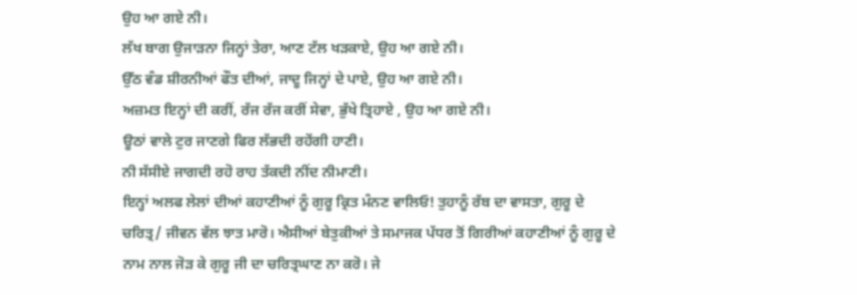ਉਹ ਆ ਗਏ ਨੀ।
ਲੱਖ ਬਾਗ ਉਜਾੜਨਾ ਜਿਨ੍ਹਾਂ ਤੇਰਾ, ਆਣ ਟੱਲ ਖੜਕਾਏ, ਉਹ ਆ ਗਏ ਨੀ।
ਉੱਠ ਵੰਡ ਸ਼ੀਰਨੀਆਂ ਫੌਤ ਦੀਆਂ, ਜਾਦੂ ਜਿਨ੍ਹਾਂ ਦੇ ਪਾਏ, ਉਹ ਆ ਗਏ ਨੀ।
ਅਜ਼ਮਤ ਇਨ੍ਹਾਂ ਦੀ ਕਰੀਂ, ਰੱਜ ਰੱਜ ਕਰੀਂ ਸੇਵਾ, ਭੁੱਖੇ ਤ੍ਰਿਹਾਏ , ਉਹ ਆ ਗਏ ਨੀ।
ਊਠਾਂ ਵਾਲੇ ਟੁਰ ਜਾਣਗੇ ਫਿਰ ਲੱਭਦੀ ਰਹੇਂਗੀ ਹਾਣੀ।
ਨੀ ਸੱਸੀਏ ਜਾਗਦੀ ਰਹੋ ਰਾਹ ਤੱਕਦੀ ਨੀਂਦ ਨੀਮਾਣੀ।
ਇਨ੍ਹਾਂ ਅਲਫ ਲੇਲਾਂ ਦੀਆਂ ਕਹਾਣੀਆਂ ਨੂੰ ਗੁਰੂ ਕ੍ਰਿਤ ਮੰਨਣ ਵਾਲਿਓ! ਤੁਹਾਨੂੰ ਰੱਬ ਦਾ ਵਾਸਤਾ, ਗੁਰੂ ਦੇ ਚਰਿਤ੍ਰ/ ਜੀਵਨ ਵੱਲ ਝਾਤ ਮਾਰੋ। ਐਸੀਆਂ ਬੇਤੁਕੀਆਂ ਤੇ ਸਮਾਜਕ ਪੱਧਰ ਤੋਂ ਗਿਰੀਆਂ ਕਹਾਣੀਆਂ ਨੂੰ ਗੁਰੂ ਦੇ ਨਾਮ ਨਾਲ ਜੋੜ ਕੇ ਗੁਰੂ ਜੀ ਦਾ ਚਰਿਤ੍ਰਘਾਣ ਨਾ ਕਰੋ। ਜੇ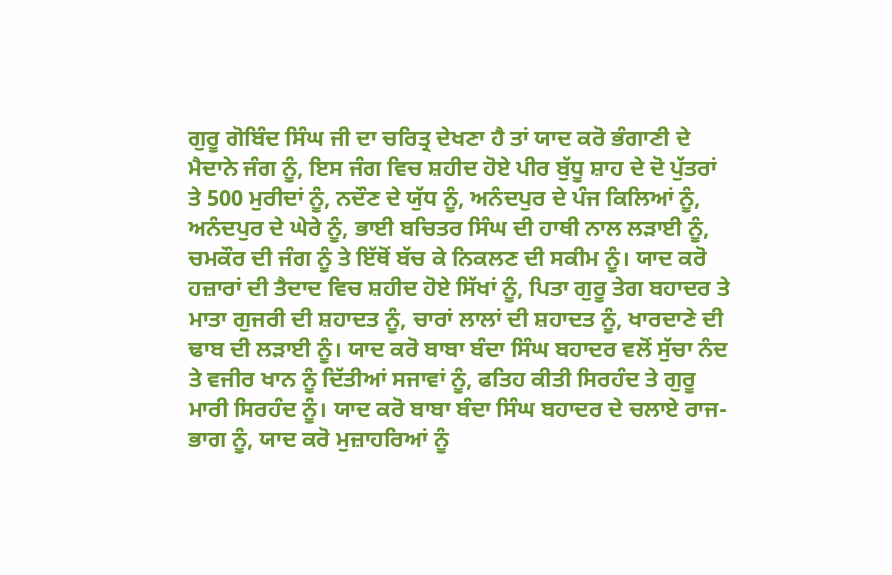ਗੁਰੂ ਗੋਬਿੰਦ ਸਿੰਘ ਜੀ ਦਾ ਚਰਿਤ੍ਰ ਦੇਖਣਾ ਹੈ ਤਾਂ ਯਾਦ ਕਰੋ ਭੰਗਾਣੀ ਦੇ ਮੈਦਾਨੇ ਜੰਗ ਨੂੰ, ਇਸ ਜੰਗ ਵਿਚ ਸ਼ਹੀਦ ਹੋਏ ਪੀਰ ਬੁੱਧੂ ਸ਼ਾਹ ਦੇ ਦੋ ਪੁੱਤਰਾਂ ਤੇ 500 ਮੁਰੀਦਾਂ ਨੂੰ, ਨਦੌਣ ਦੇ ਯੁੱਧ ਨੂੰ, ਅਨੰਦਪੁਰ ਦੇ ਪੰਜ ਕਿਲਿਆਂ ਨੂੰ, ਅਨੰਦਪੁਰ ਦੇ ਘੇਰੇ ਨੂੰ, ਭਾਈ ਬਚਿਤਰ ਸਿੰਘ ਦੀ ਹਾਥੀ ਨਾਲ ਲੜਾਈ ਨੂੰ, ਚਮਕੌਰ ਦੀ ਜੰਗ ਨੂੰ ਤੇ ਇੱਥੋਂ ਬੱਚ ਕੇ ਨਿਕਲਣ ਦੀ ਸਕੀਮ ਨੂੰ। ਯਾਦ ਕਰੋ ਹਜ਼ਾਰਾਂ ਦੀ ਤੈਦਾਦ ਵਿਚ ਸ਼ਹੀਦ ਹੋਏ ਸਿੱਖਾਂ ਨੂੰ, ਪਿਤਾ ਗੁਰੂ ਤੇਗ ਬਹਾਦਰ ਤੇ ਮਾਤਾ ਗੁਜਰੀ ਦੀ ਸ਼ਹਾਦਤ ਨੂੰ, ਚਾਰਾਂ ਲਾਲਾਂ ਦੀ ਸ਼ਹਾਦਤ ਨੂੰ, ਖਾਰਦਾਣੇ ਦੀ ਢਾਬ ਦੀ ਲੜਾਈ ਨੂੰ। ਯਾਦ ਕਰੋ ਬਾਬਾ ਬੰਦਾ ਸਿੰਘ ਬਹਾਦਰ ਵਲੋਂ ਸੁੱਚਾ ਨੰਦ ਤੇ ਵਜੀਰ ਖਾਨ ਨੂੰ ਦਿੱਤੀਆਂ ਸਜਾਵਾਂ ਨੂੰ, ਫਤਿਹ ਕੀਤੀ ਸਿਰਹੰਦ ਤੇ ਗੁਰੂ ਮਾਰੀ ਸਿਰਹੰਦ ਨੂੰ। ਯਾਦ ਕਰੋ ਬਾਬਾ ਬੰਦਾ ਸਿੰਘ ਬਹਾਦਰ ਦੇ ਚਲਾਏ ਰਾਜ-ਭਾਗ ਨੂੰ, ਯਾਦ ਕਰੋ ਮੁਜ਼ਾਹਰਿਆਂ ਨੂੰ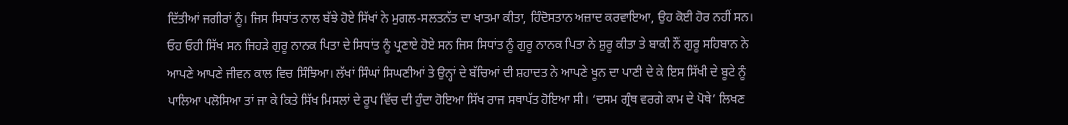ਦਿੱਤੀਆਂ ਜਗੀਰਾਂ ਨੂੰ। ਜਿਸ ਸਿਧਾਂਤ ਨਾਲ ਬੱਝੇ ਹੋਏ ਸਿੱਖਾਂ ਨੇ ਮੁਗਲ-ਸਲਤਨੱਤ ਦਾ ਖਾਤਮਾ ਕੀਤਾ, ਹਿੰਦੋਸਤਾਨ ਅਜ਼ਾਦ ਕਰਵਾਇਆ, ਉਹ ਕੋਈ ਹੋਰ ਨਹੀਂ ਸਨ। ਓਹ ਓਹੀ ਸਿੱਖ ਸਨ ਜਿਹੜੇ ਗੁਰੂ ਨਾਨਕ ਪਿਤਾ ਦੇ ਸਿਧਾਂਤ ਨੂੰ ਪ੍ਰਣਾਏ ਹੋਏ ਸਨ ਜਿਸ ਸਿਧਾਂਤ ਨੂੰ ਗੁਰੂ ਨਾਨਕ ਪਿਤਾ ਨੇ ਸ਼ੁਰੂ ਕੀਤਾ ਤੇ ਬਾਕੀ ਨੌਂ ਗੁਰੂ ਸਹਿਬਾਨ ਨੇ ਆਪਣੇ ਆਪਣੇ ਜੀਵਨ ਕਾਲ ਵਿਚ ਸਿੰਝਿਆ। ਲੱਖਾਂ ਸਿੰਘਾਂ ਸਿਘਣੀਆਂ ਤੇ ਉਨ੍ਹਾਂ ਦੇ ਬੱਚਿਆਂ ਦੀ ਸ਼ਹਾਦਤ ਨੇ ਆਪਣੇ ਖੂਨ ਦਾ ਪਾਣੀ ਦੇ ਕੇ ਇਸ ਸਿੱਖੀ ਦੇ ਬੂਟੇ ਨੂੰ ਪਾਲਿਆ ਪਲੋਸਿਆ ਤਾਂ ਜਾ ਕੇ ਕਿਤੇ ਸਿੱਖ ਮਿਸਲਾਂ ਦੇ ਰੂਪ ਵਿੱਚ ਦੀ ਹੁੰਦਾ ਹੋਇਆ ਸਿੱਖ ਰਾਜ ਸਥਾਪੱਤ ਹੋਇਆ ਸੀ। ‘ਦਸਮ ਗ੍ਰੰਥ ਵਰਗੇ ਕਾਮ ਦੇ ਪੋਥੇ’ ਲਿਖਣ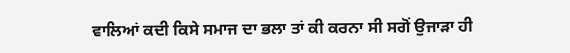ਵਾਲਿਆਂ ਕਦੀ ਕਿਸੇ ਸਮਾਜ ਦਾ ਭਲਾ ਤਾਂ ਕੀ ਕਰਨਾ ਸੀ ਸਗੋਂ ਉਜਾੜਾ ਹੀ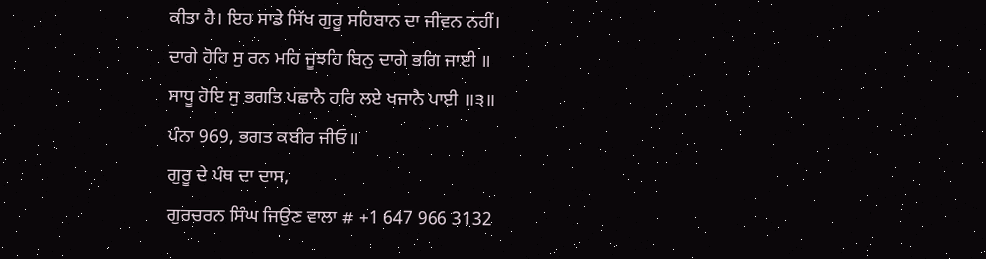ਕੀਤਾ ਹੈ। ਇਹ ਸਾਡੇ ਸਿੱਖ ਗੁਰੂ ਸਹਿਬਾਨ ਦਾ ਜੀਵਨ ਨਹੀਂ।
ਦਾਗੇ ਹੋਹਿ ਸੁ ਰਨ ਮਹਿ ਜੂਝਹਿ ਬਿਨੁ ਦਾਗੇ ਭਗਿ ਜਾਈ ॥
ਸਾਧੂ ਹੋਇ ਸੁ ਭਗਤਿ ਪਛਾਨੈ ਹਰਿ ਲਏ ਖਜਾਨੈ ਪਾਈ ॥੩॥
ਪੰਨਾ 969, ਭਗਤ ਕਬੀਰ ਜੀਓ॥
ਗੁਰੂ ਦੇ ਪੰਥ ਦਾ ਦਾਸ,
ਗੁਰਚਰਨ ਸਿੰਘ ਜਿਉਣ ਵਾਲਾ # +1 647 966 3132